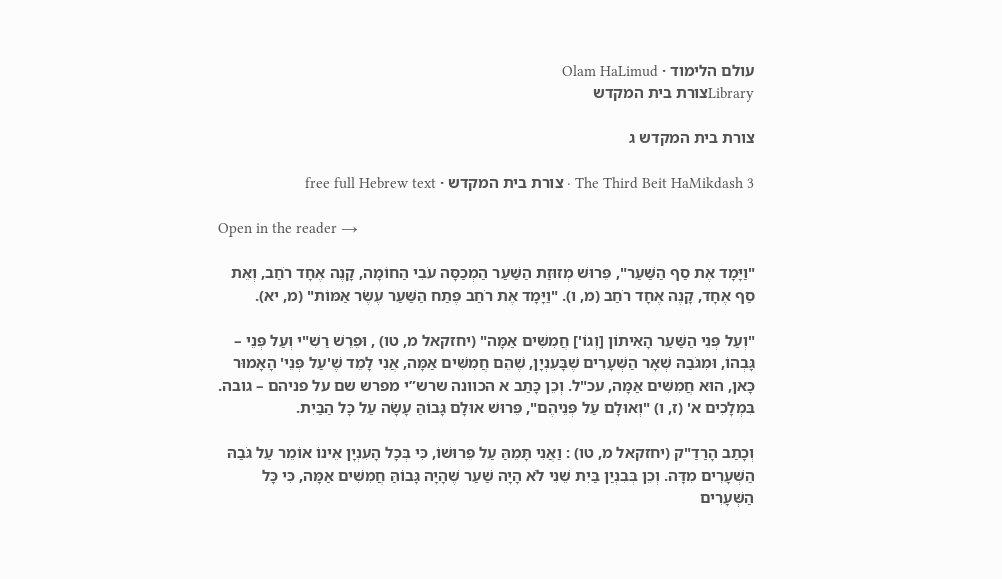עולם הלימוד · Olam HaLimud
Libraryצורת בית המקדש

צורת בית המקדש ג

The Third Beit HaMikdash 3 · צורת בית המקדש · free full Hebrew text

Open in the reader →

"וַיָּמָד אֶת סַף הַשַּׁעַר", פֵּרוּשׁ מְזוּזַת הַשַּׁעַר הַמְכַסָּה עֹבִי הַחוֹמָה, קָנֶה אֶחָד רֹחַב, וְאֵת סַף אֶחָד, קָנֶה אֶחָד רֹחַב (מ, ו). "וַיָּמָד אֶת רֹחַב פֶּתַח הַשַּׁעַר עֶשֶׂר אַמּוֹת" (מ, יא).

"וְעַל פְּנֵי הַשַּׁעַר הָאִיתוֹן [וְגוֹ'] חֲמִשִּׁים אַמָּה" (יחזקאל מ, טו) , וּפֵרֵשׁ רַשִׁ"י וְעַל פְּנֵי – גָּבְהוֹ, וּמִגֹּבַהּ שְׁאָר הַשְּׁעָרִים שֶׁבָּעִנְיָן, שֶׁהֵם חֲמִשִּׁים אַמָּה, אֲנִי לָמֵד שֶׁ'עַל פְּנֵי' הָאָמוּר כָּאן, הוּא חֲמִשִּׁים אַמָּה, עכ"ל. וְכֵן כָּתַב א הכוונה שרש”י מפרש שם על פניהם – גובה. בִּמְלָכִים א' (ז, ו) "וְאוּלָם עַל פְּנֵיהֶם", פֵּרוּשׁ אוּלָם גָּבוֹהַּ עָשָׂה עַל כָּל הַבַּיִת.

וְכָתַב הָרַדַ"ק (יחזקאל מ, טו) : וַאֲנִי תָּמֵהַּ עַל פֵּרוּשׁוֹ, כִּי בְּכָל הָעִנְיָן אֵינוֹ אוֹמֵר עַל גֹּבַהּ הַשְּׁעָרִים מִדָּה. וְכֵן בְּבִנְיַן בַּיִת שֵׁנִי לֹא הָיָה שַׁעַר שֶׁהָיָה גָּבוֹהַּ חֲמִשִּׁים אַמָּה, כִּי כָּל הַשְּׁעָרִים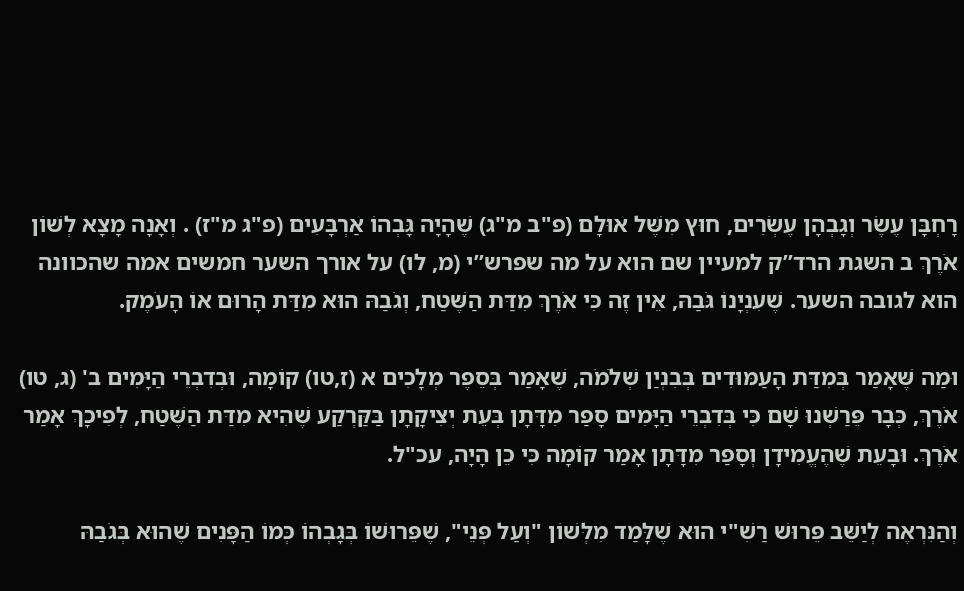רָחְבָּן עֶשֶׂר וְגָבְהָן עֶשְׂרִים, חוּץ מִשֶּׁל אוּלָם (פ"ב מ"ג) שֶׁהָיָה גָּבְהוֹ אַרְבָּעִים (פ"ג מ"ז) . וְאָנָה מָצָא לְשׁוֹן אֹרֶךְ ב השגת הרד”ק למעיין שם הוא על מה שפרש”י (מ, לו) על אורך השער חמשים אמה שהכוונה הוא לגובה השער. שֶׁעִנְיָנוֹ גֹּבַהּ, אֵין זֶה כִּי אֹרֶךְ מִדַּת הַשֶּׁטַח, וְגֹבַהּ הוּא מִדַּת הָרוּם אוֹ הָעֹמֶק.

וּמַה שֶּׁאָמַר בְּמִדַּת הָעַמּוּדִים בְּבִנְיַן שְׁלֹמֹה, שֶׁאָמַר בְּסֵפֶר מְלָכִים א (ז,טו) קוֹמָה, וּבְדִבְרֵי הַיָּמִים ב' (ג, טו) אֹרֶךְ, כְּבָר פֵּרַשְׁנוּ שָׁם כִּי בְּדִבְרֵי הַיָּמִים סָפַר מִדָּתָן בְּעֵת יְצִיקָתָן בַּקַּרְקַע שֶׁהִיא מִדַּת הַשֶּׁטַח, לְפִיכָךְ אָמַר אֹרֶךְ. וּבָעֵת שֶׁהֶעֱמִידָן וְסָפַר מִדָּתָן אָמַר קוֹמָה כִּי כֵן הָיָה, עכ"ל.

וְהַנִּרְאֶה לְיַשֵּׁב פֵּרוּשׁ רַשִׁ"י הוּא שֶׁלָּמַד מִלְּשׁוֹן "וְעַל פְּנֵי", שֶׁפֵּרוּשׁוֹ בְּגָבְהוֹ כְּמוֹ הַפָּנִים שֶׁהוּא בְּגֹבַהּ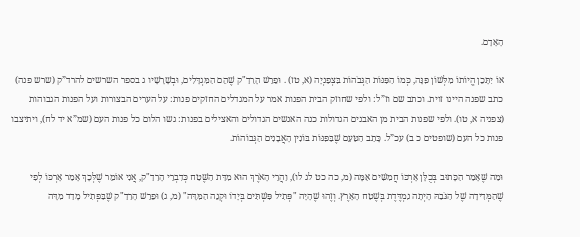הָאָדָם.

אוֹ יִתָּכֵן הֱיוֹתוֹ מִלְּשׁוֹן פִּנָּה, כְּמוֹ הַפִּנּוֹת הַגְּבֹהוֹת בִּצְפַנְיָה (א, טז) . וּפֵרֵשׁ הָרַדַ"ק שֶׁהֵם הַמִּגְדָּלִים, וּבְשָׁרָשָׁיו ג בספר השרשים להרד”ק (שרש פנה) כתב שפנה היינו זוית. וכתב שם וז”ל: ולפי שחוזק הבית הפנות אמר על המגדלים החזקים פנות: על הערים הבצורות ועל הפנות הגבוהות (צפניה א, טו). ולפי שפנות הבית מן האבנים הגדולות כנה האנשים הגדולים והאצילים בפנות: גשו הלום כל פנות העם (שמ”א יד לח), ויתיצבו פנות כל העם (שופטים כ ב) עכ”ל. כָּתַב הַטַּעַם שֶׁבַּפִּנּוֹת בּוֹנִין הָאֲבָנִים הַגְּבוֹהוֹת.

וּמַה שֶּׁאָמַר הַכָּתוּב בְּכֻלָּן אָרְכּוֹ חֲמִשִּׁים אַמָּה (מ, כה כט לג לו), וַהֲרֵי הָאֹרֶךְ הוּא מִדַּת הַשֶּׁטַח כְּדִבְרֵי הָרַדַ"ק, אֲנִי אוֹמֵר שֶׁלְּכָךְ אָמַר אָרְכּוֹ לְפִי שֶׁהַמְּדִידָה שֶׁל הַגֹּבַהּ הָיְתָה נִמְדֶּדֶת בְּשֶׁטַח הָאָרֶץ. וְזֶהוּ שֶׁהָיָה "פְּתִיל פִּשְׁתִּים בְּיָדוֹ וּקְנֵה הַמִּדָּה" (מ, ג) וּפֵרֵשׁ הָרַדַ"ק שֶׁבַּפְּתִיל מָדַד מִדָּה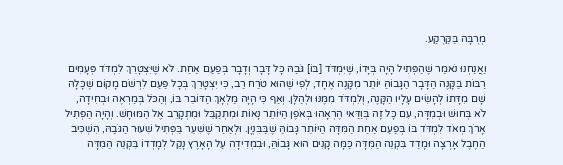מְרֻבָּה בַּקַּרְקַע.

וַאֲנַחְנוּ נֹאמַר שֶׁהַפְּתִיל הָיָה בְּיָּדוֹ, שֶׁיִּמְדֹּד [בּוֹ] גֹּבַהּ כָּל דָּבָר וְדָבָר בְּפַעַם אַחַת. לֹא שֶׁיִּצְטָרֵךְ לִמְדֹּד פְּעָמִים רַבּוֹת בַּקָּנֶה הַדָּבָר הַגָּבוֹהַּ יוֹתֵר מִקָּנֶה אֶחָד, לְפִי שֶׁהוּא טֹרַח רַב, כִּי יִצְטָרֵךְ בְּכָל פַּעַם לִרְשֹׁם מָקוֹם שֶׁכָּלָה שָׁם מִדָּתוֹ לְהָשִׂים עָלָיו הַקָּנֶה, וְלִמְדֹּד מִמֶּנּוּ וּלְהַלָּן. וְאַף כִּי הָיָה מַלְאָךְ הַדּוֹבֵר בּוֹ, וְהַכֹּל בְּמַרְאֶה וּבְחִידָה, לֹא בְּחוּשׁ וּבְמִדָּה, עִם כָּל זֶה בְּוַדַּאי הֶרְאָהוּ בְּאֹפֶן הַיּוֹתֵר נָאוֹת וּמִתְקַבֵּל וּמִתְקָרֵב אֶל הַמּוּחָשׁ. וְהָיָה הַפְּתִיל אָרֹךְ מְאֹד לִמְדֹּד בּוֹ בְּפַעַם אַחַת הַמִּדָּה הַיּוֹתֵר גָּבוֹהַּ שֶׁבַּבִּנְיָן. וּלְאַחַר שֶׁשִּׁעֵר בַּפְּתִיל שִׁעוּר הַגֹּבַהּ, הִשְׁכִּיב הַחֶבֶל אָרְצָה וּמָדַד בִּקְנֵה הַמִּדָּה כַּמָּה קָנִים הוּא גָּבוֹהַּ, וּבִמְדִידָה עַל הָאָרֶץ נָקֵל לְמָדְדוֹ בִּקְנֵה הַמִּדָּה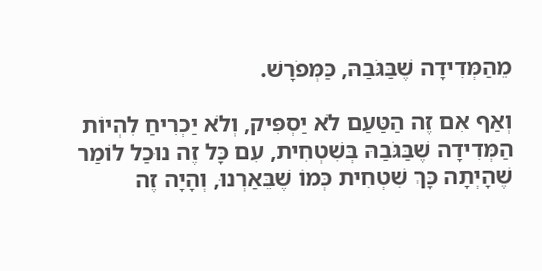מֵהַמְּדִידָה שֶׁבַּגֹּבַהּ, כַּמְּפֹרָשׁ.

וְאַף אִם זֶה הַטַּעַם לֹא יַסְפִּיק, וְלֹא יַכְרִיחַ לִהְיוֹת הַמְּדִידָה שֶׁבַּגֹּבַהּ בְּשִׁטְחִית, עִם כָּל זֶה נוּכַל לוֹמַר שֶׁהָיְתָה כָּךְ שִׁטְחִית כְּמוֹ שֶׁבֵּאַרְנוּ, וְהָיָה זֶה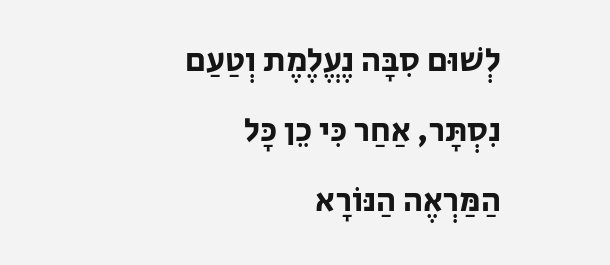לְשׁוּם סִבָּה נֶעֱלֶמֶת וְטַעַם נִסְתָּר, אַחַר כִּי כֵן כָּל הַמַּרְאֶה הַנּוֹרָא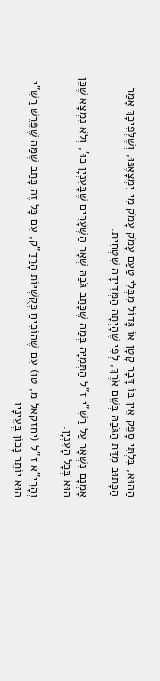הַהוּא, בִּלְתִּי סָפֵק אֵין בּוֹ דָּבָר קָטָן אוֹ גָּדוֹל מִבְּלִי טַעַם עָמֹק עָמֹק מִי יִמְצָאֶנּוּ, וְשֶׁלְּפִיכָךְ אָמַר הַכָּתוּב מִדַּת הַגֹּבַהּ בְּשֵׁם אֹרֶךְ, לְפִי שֶׁהָיְתָה הַמְּדִידָה שִׁטְחִית.

אָמְנָם נִשְׁאָר עַל רַשִׁ"י ז"ל הַתְּמִיָּה בְּמַה שֶּׁכָּתַב גֹּבַהּ שְׁאָר הַשְּׁעָרִים שֶׁבָּעִנְיָן כוּ', וְלֹא נִמְצָא שֶׁכֵּן הוּא בְּכָל הָעִנְיָן.

וְהָרִי"א ז"ל (יחזקאל מ, טו) עִם שֶׁהוֹכִיחַ כְּקֻשְׁיּוֹת הָרַדַ"ק, עִם כָּל זֶה כָּתַב שֶׁמַּה שֶּׁפֵּרֵשׁ רַשִׁ"י הוּא יוֹתֵר נָכוֹן בְּעֵינָיו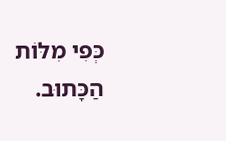כְּפִי מִלּוֹת הַכָּתוּב.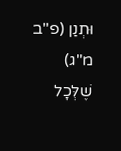וּתְנַן (פ"ב מ"ג) שֶׁלְּכָל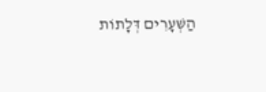הַשְּׁעָרִים דְּלָתוֹת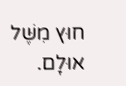חוּץ מִשֶּׁל אוּלָם.